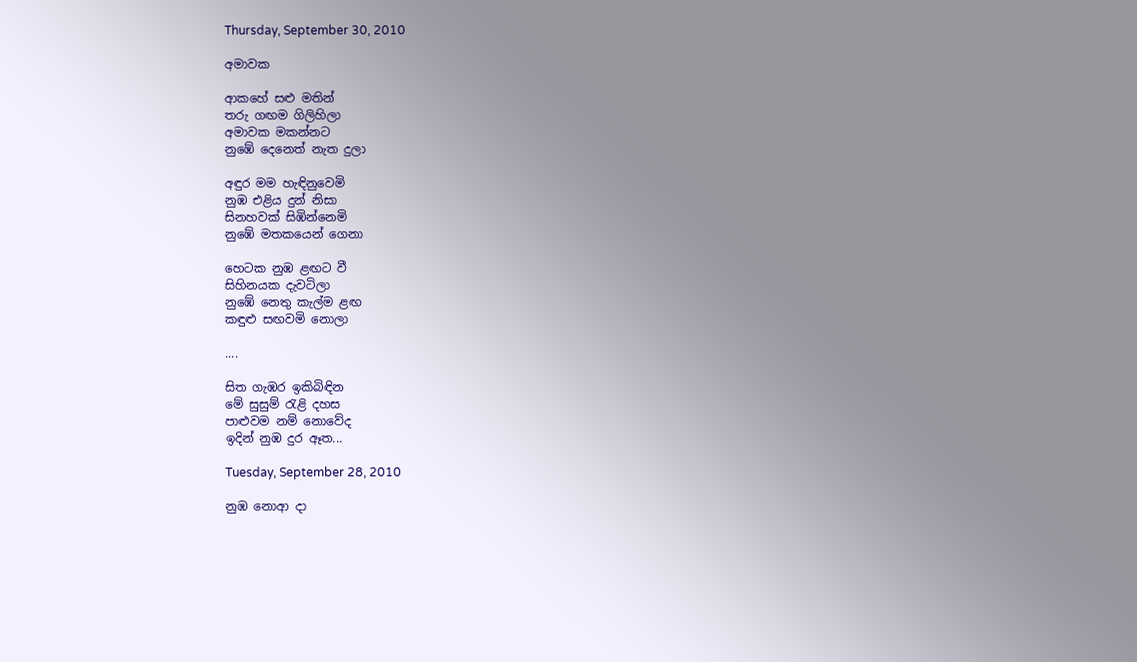Thursday, September 30, 2010

අමාවක

ආකහේ සළු මතින්
තරු ගඟම ගිලිහිලා
අමාවක මකන්නට
නුඹේ දෙනෙත් නැත දුලා

අඳුර මම හැඳිනුවෙමි
නුඹ එළිය දුන් නිසා
සිනහවක් සිඹින්නෙමි
නුඹේ මතකයෙන් ගෙනා

හෙටක නුඹ ළඟට වී
සිහිනයක දැවටිලා
නුඹේ නෙතු කැල්ම ළඟ
කඳුළු සඟවමි නොලා

....

සිත ගැඹර ඉකිබිඳින
මේ සුසුම් රැළි දහස
පාළුවම නම් නොවේද
ඉදින් නුඹ දුර ඈත...

Tuesday, September 28, 2010

නුඹ නොආ දා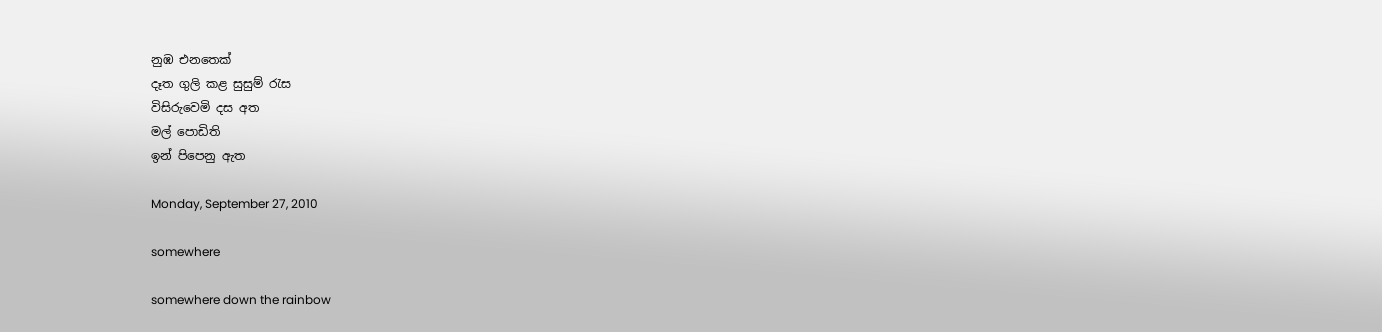නුඹ එනතෙක්
දෑත ගුලි කළ සුසුම් රැස
විසිරුවෙමි දස අත
මල් පොඩිති
ඉන් පිපෙනු ඇත

Monday, September 27, 2010

somewhere

somewhere down the rainbow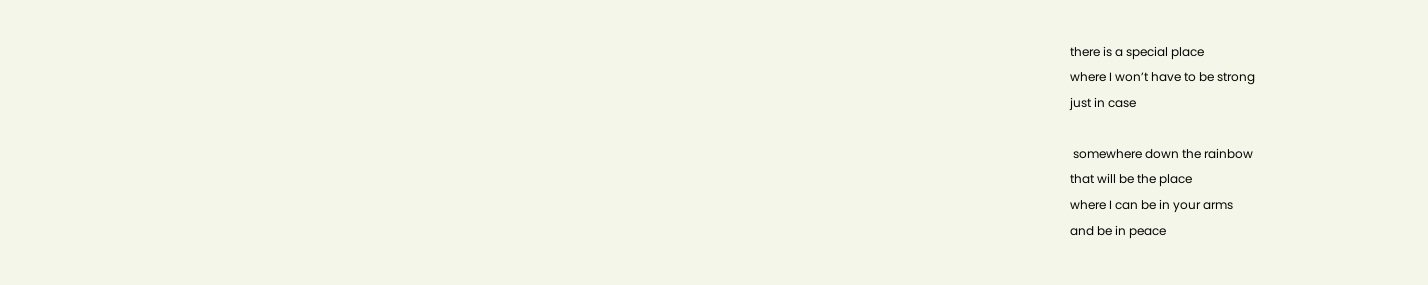there is a special place
where I won’t have to be strong
just in case

 somewhere down the rainbow
that will be the place
where I can be in your arms
and be in peace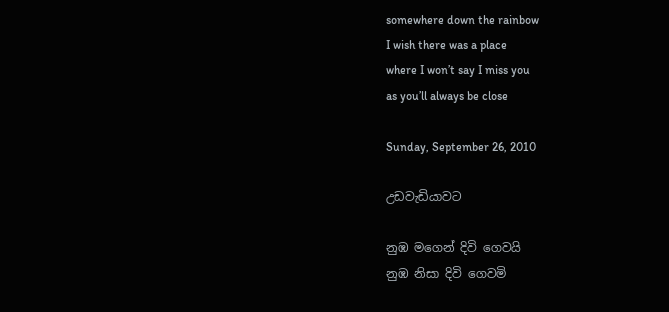somewhere down the rainbow
I wish there was a place
where I won’t say I miss you
as you’ll always be close

Sunday, September 26, 2010

උඩවැඩියාවට

නුඹ මගෙන් දිවි ගෙවයි
නුඹ නිසා දිවි ගෙවමි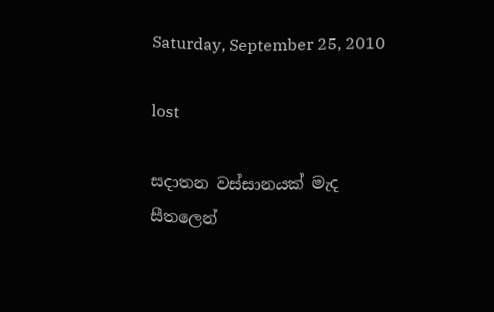Saturday, September 25, 2010

lost

සදාතන වස්සානයක් මැද
සීතලෙන්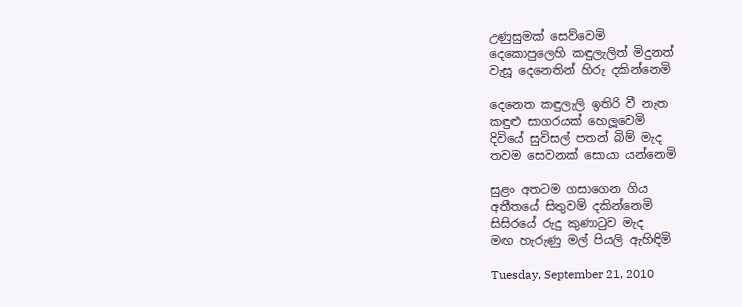උණුසුමක් සෙව්වෙමි
දෙකොපුලෙහි කඳුලැලිත් මිදුනත්
වැසූ දෙනෙතින් හිරු දකින්නෙමි

දෙනෙත කඳුලැලි ඉතිරි වී නැත
කඳුළු සාගරයක් හෙලූවෙමි
දිවියේ සුවිසල් පතන් බිම් මැද
තවම සෙවනක් සොයා යන්නෙමි

සුළං අතටම ගසාගෙන ගිය
අතීතයේ සිතුවම් දකින්නෙමි
සිසිරයේ රුදු කුණාටුව මැද
මඟ හැරුණු මල් පියලි ඇහිඳිමි

Tuesday, September 21, 2010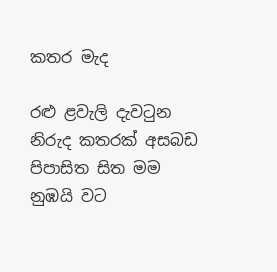කතර මැද

රළු ළවැලි දැවටුන
නිරුද කතරක් අසබඩ
පිපාසිත සිත මම
නුඹයි වට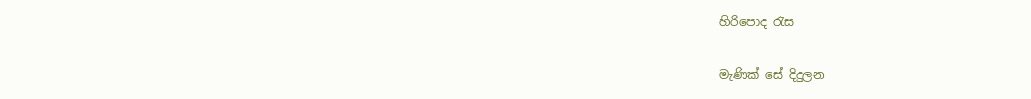හිරිපොද රැස

මැණික් සේ දිදුලන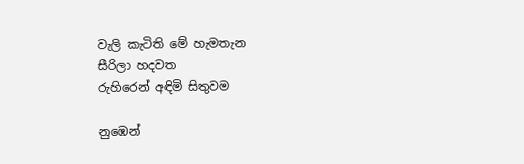වැලි කැටිති මේ හැමතැන
සීරිලා හදවත
රුහිරෙන් අඳිමි සිතුවම

නුඹෙන්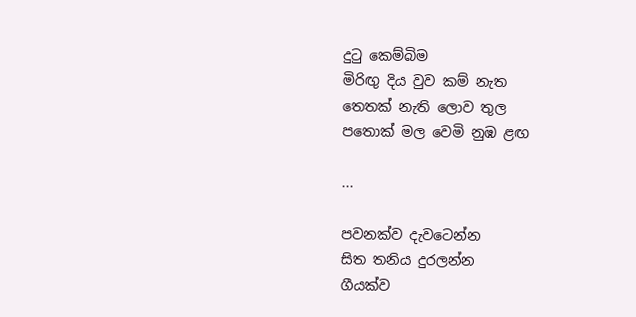දුටු කෙම්බිම
මිරිඟු දිය වුව කම් නැත
තෙතක් නැති ලොව තුල
පතොක් මල වෙමි නුඹ ළඟ

...

පවනක්ව දැවටෙන්න
සිත තනිය දුරලන්න
ගීයක්ව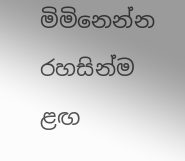මිමිනෙන්න
රහසින්ම ළඟ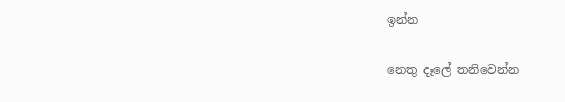ඉන්න

නෙතු දෑලේ තනිවෙන්න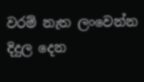වරම් නැත ලංවෙන්න
දිදුල දෙන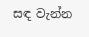සඳ වැන්න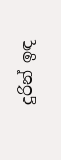දුරින් ඉඳ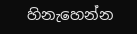හිනැහෙන්න